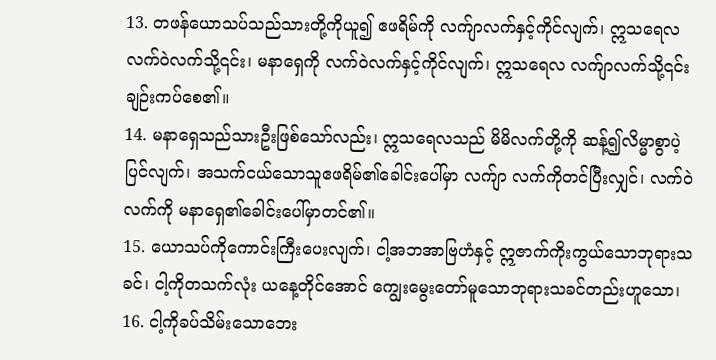13. တဖန်ယောသပ်သည်သားတို့ကိုယူ၍ ဧဖရိမ်ကို လက်ျာလက်နှင့်ကိုင်လျက်၊ ဣသရေလလက်ဝဲလက်သို့၎င်း၊ မနာရှေကို လက်ဝဲလက်နှင့်ကိုင်လျက်၊ ဣသရေလ လက်ျာလက်သို့၎င်းချဉ်းကပ်စေ၏။
14. မနာရှေသည်သားဦးဖြစ်သော်လည်း၊ ဣသရေလသည် မိမိလက်တို့ကို ဆန့်၍လိမ္မာစွာပဲ့ပြင်လျက်၊ အသက်ငယ်သောသူဧဖရိမ်၏ခေါင်းပေါ်မှာ လက်ျာ လက်ကိုတင်ပြီးလျှင်၊ လက်ဝဲလက်ကို မနာရှေ၏ခေါင်းပေါ်မှာတင်၏။
15. ယောသပ်ကိုကောင်းကြီးပေးလျက်၊ ငါ့အဘအာဗြဟံနှင့် ဣဇာက်ကိုးကွယ်သောဘုရားသခင်၊ ငါ့ကိုတသက်လုံး ယနေ့တိုင်အောင် ကျွေးမွေးတော်မူသောဘုရားသခင်တည်းဟူသော၊
16. ငါ့ကိုခပ်သိမ်းသောဘေး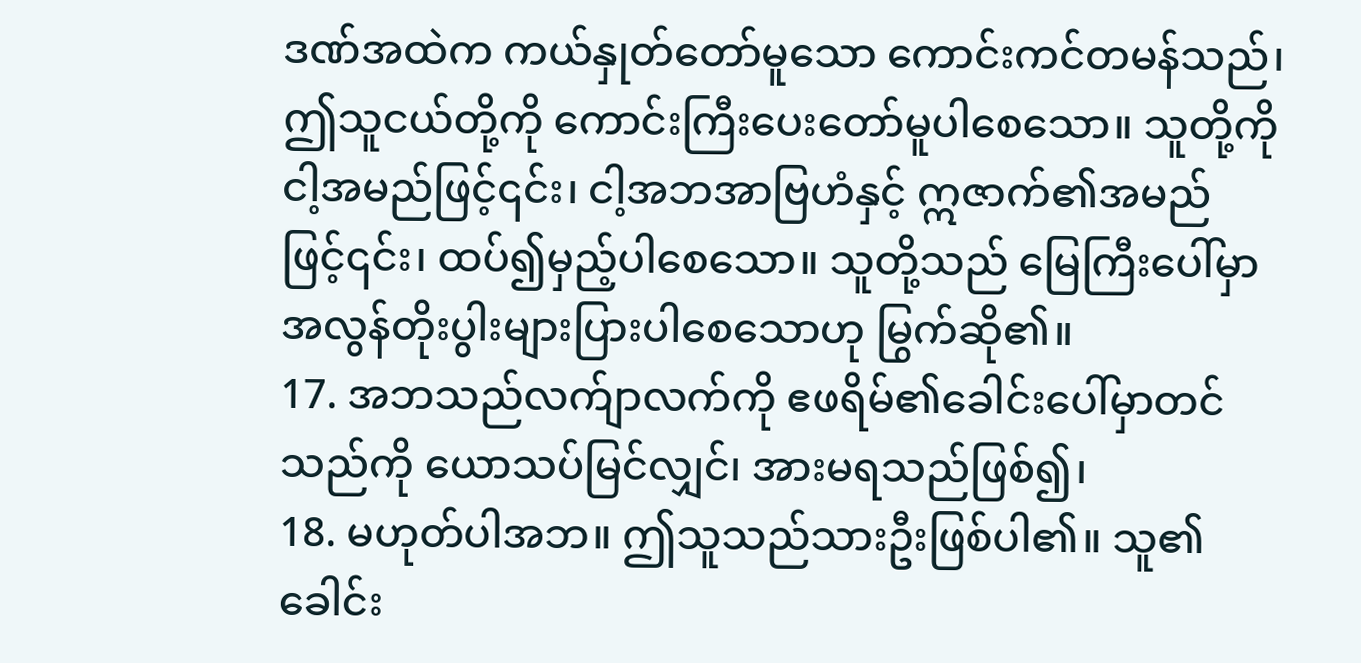ဒဏ်အထဲက ကယ်နှုတ်တော်မူသော ကောင်းကင်တမန်သည်၊ ဤသူငယ်တို့ကို ကောင်းကြီးပေးတော်မူပါစေသော။ သူတို့ကိုငါ့အမည်ဖြင့်၎င်း၊ ငါ့အဘအာဗြဟံနှင့် ဣဇာက်၏အမည်ဖြင့်၎င်း၊ ထပ်၍မှည့်ပါစေသော။ သူတို့သည် မြေကြီးပေါ်မှာ အလွန်တိုးပွါးများပြားပါစေသောဟု မြွက်ဆို၏။
17. အဘသည်လက်ျာလက်ကို ဧဖရိမ်၏ခေါင်းပေါ်မှာတင်သည်ကို ယောသပ်မြင်လျှင်၊ အားမရသည်ဖြစ်၍၊
18. မဟုတ်ပါအဘ။ ဤသူသည်သားဦးဖြစ်ပါ၏။ သူ၏ခေါင်း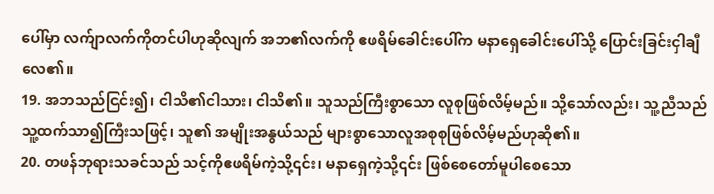ပေါ်မှာ လက်ျာလက်ကိုတင်ပါဟုဆိုလျက် အဘ၏လက်ကို ဧဖရိမ်ခေါင်းပေါ်က မနာရှေခေါင်းပေါ်သို့ ပြောင်းခြင်းငှါချီလေ၏။
19. အဘသည်ငြင်း၍၊ ငါသိ၏ငါသား၊ ငါသိ၏။ သူသည်ကြီးစွာသော လူစုဖြစ်လိမ့်မည်။ သို့သော်လည်း၊ သူ့ညီသည် သူ့ထက်သာ၍ကြီးသဖြင့်၊ သူ၏ အမျိုးအနွယ်သည် များစွာသောလူအစုစုဖြစ်လိမ့်မည်ဟုဆို၏။
20. တဖန်ဘုရားသခင်သည် သင့်ကိုဧဖရိမ်ကဲ့သို့၎င်း၊ မနာရှေကဲ့သို့၎င်း ဖြစ်စေတော်မူပါစေသော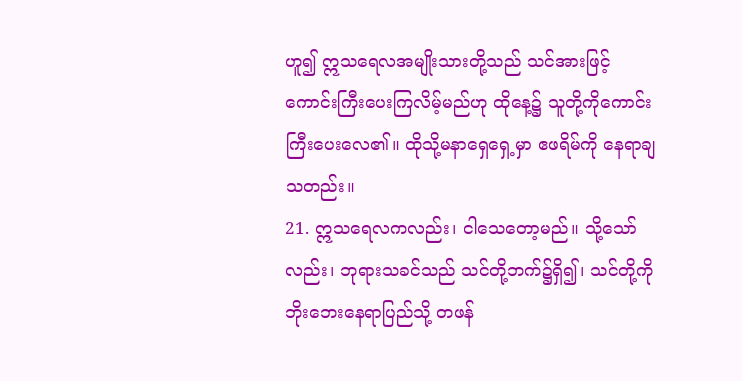ဟူ၍ ဣသရေလအမျိုးသားတို့သည် သင်အားဖြင့် ကောင်းကြီးပေးကြလိမ့်မည်ဟု ထိုနေ့၌ သူတို့ကိုကောင်းကြီးပေးလေ၏။ ထိုသို့မနာရှေရှေ့မှာ ဧဖရိမ်ကို နေရာချသတည်း။
21. ဣသရေလကလည်း၊ ငါသေတော့မည်။ သို့သော်လည်း၊ ဘုရားသခင်သည် သင်တို့ဘက်၌ရှိ၍၊ သင်တို့ကို ဘိုးဘေးနေရာပြည်သို့ တဖန်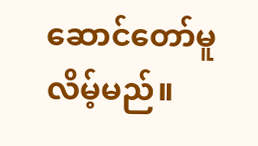ဆောင်တော်မူလိမ့်မည်။